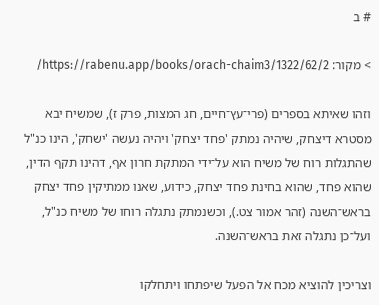# ב

> מקור: https://rabenu.app/books/orach-chaim3/1322/62/2/

וזהו שאיתא בספרים (פרי־עץ־חיים, חג המצות, פרק ז), שמשיח יבא מסטרא דיצחק, שיהיה נמתק 'פחד יצחק' ויהיה נעשה 'ישחק', הינו כנ"ל שהתגלות רוח של משיח הוא על־ידי המתקת חרון אף, דהינו תקף הדין, שהוא פחד, שהוא בחינת פחד יצחק, כידוע, שאנו ממתיקין פחד יצחק בראש־השנה (זהר אמור צט.), וכשנמתק נתגלה רוחו של משיח כנ"ל, ועל־כן נתגלה זאת בראש־השנה.

וצריכין להוציא מכח אל הפעל שיפתחו ויתחלקו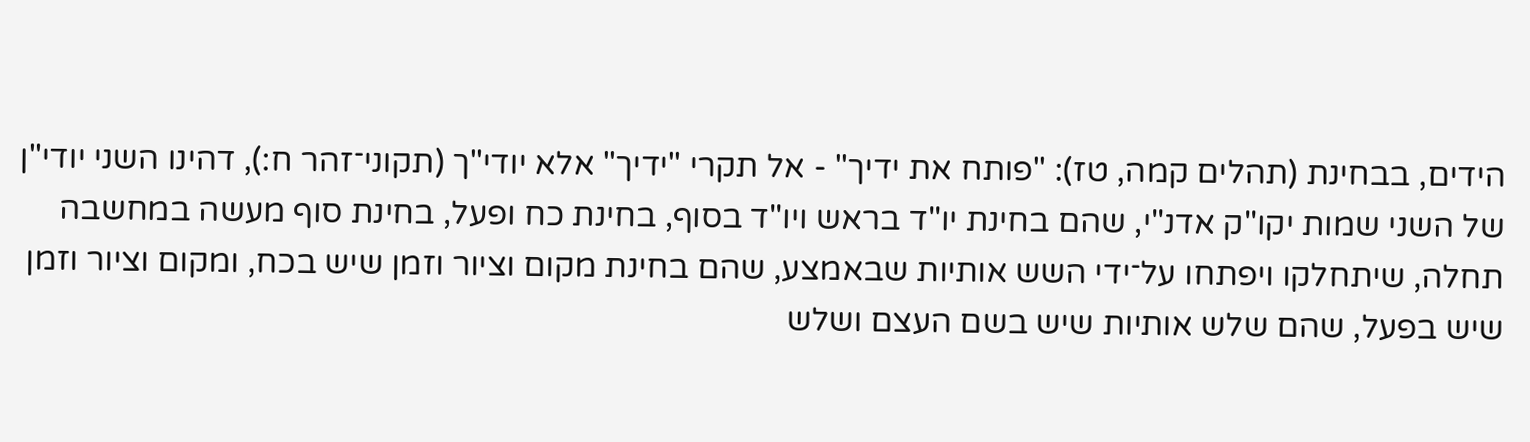הידים, בבחינת (תהלים קמה, טז): "פותח את ידיך" - אל תקרי "ידיך" אלא יודי"ך (תקוני־זהר ח:), דהינו השני יודי"ן של השני שמות יקו"ק אדנ"י, שהם בחינת יו"ד בראש ויו"ד בסוף, בחינת כח ופעל, בחינת סוף מעשה במחשבה תחלה, שיתחלקו ויפתחו על־ידי השש אותיות שבאמצע, שהם בחינת מקום וציור וזמן שיש בכח, ומקום וציור וזמן שיש בפעל, שהם שלש אותיות שיש בשם העצם ושלש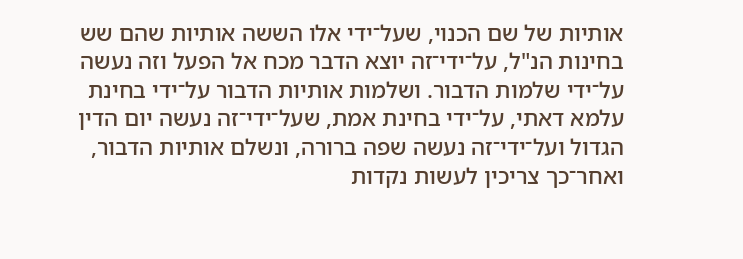אותיות של שם הכנוי, שעל־ידי אלו הששה אותיות שהם שש בחינות הנ"ל, על־ידי־זה יוצא הדבר מכח אל הפעל וזה נעשה על־ידי שלמות הדבור. ושלמות אותיות הדבור על־ידי בחינת עלמא דאתי, על־ידי בחינת אמת, שעל־ידי־זה נעשה יום הדין הגדול ועל־ידי־זה נעשה שפה ברורה, ונשלם אותיות הדבור, ואחר־כך צריכין לעשות נקדות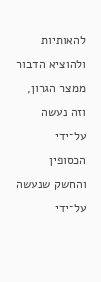להאותיות ולהוציא הדבור ממצר הגרון, וזה נעשה על־ידי הכסופין והחשק שנעשה על־ידי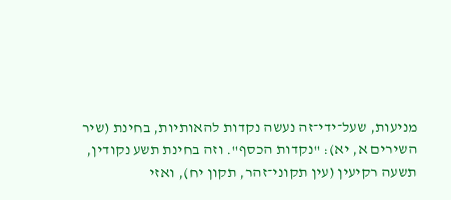מניעות, שעל־ידי־זה נעשה נקדות להאותיות, בחינת (שיר השירים א, יא): "נקדות הכסף". וזה בחינת תשע נקודין, תשעה רקיעין (עין תקוני־זהר, תקון יח), ואזי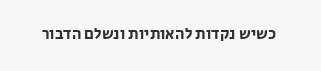כשיש נקדות להאותיות ונשלם הדבור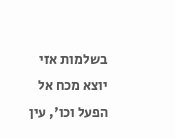בשלמות אזי יוצא מכח אל הפעל וכו', עין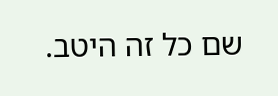שם כל זה היטב.